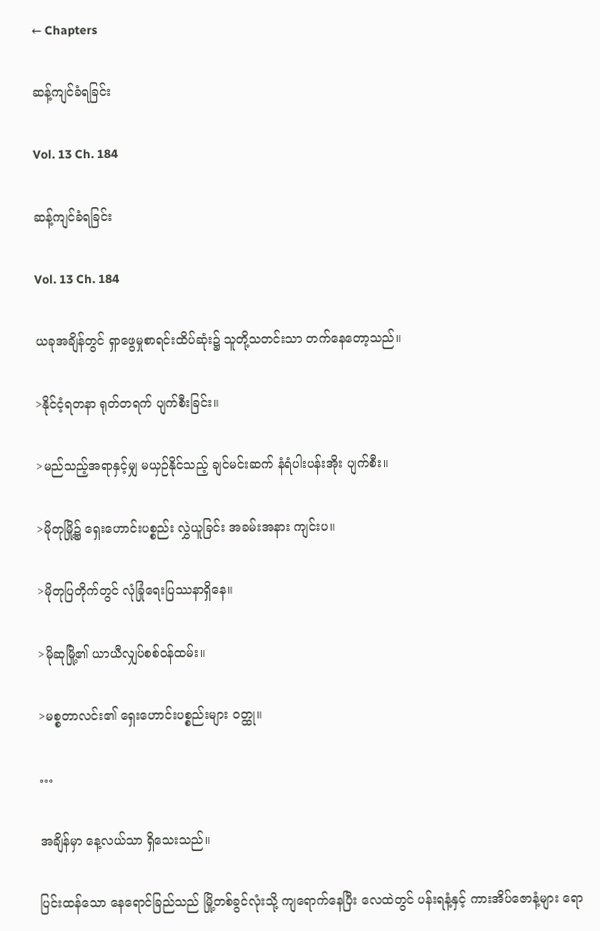← Chapters

ဆန့်ကျင်ခံရခြင်း

Vol. 13 Ch. 184

ဆန့်ကျင်ခံရခြင်း

Vol. 13 Ch. 184

ယခုအချိန်တွင် ရှာဖွေမှုစာရင်းထိပ်ဆုံး၌ သူတို့သတင်းသာ တက်နေတော့သည်။

>နိုင်ငံ့ရတနာ ရုတ်တရက် ပျက်စီးခြင်း။

>မည်သည့်အရာနှင့်မျှ မယှဉ်နိုင်သည့် ချင်မင်းဆက် နံရံပါးပန်းအိုး ပျက်စီး။

>မိုတုမြို့၌ ရှေးဟောင်းပစ္စည်း လွှဲယူခြင်း အခမ်းအနား ကျင်းပ။

>မိုတုပြတိုက်တွင် လုံခြုံရေးပြဿနာရှိနေ။

>မိုဆုမြို့၏ ယာယီလျှပ်စစ်ဝန်ထမ်း။

>မစ္စတာလင်း၏ ရှေးဟောင်းပစ္စည်းများ ဝတ္ထု။

…

အချိန်မှာ နေ့လယ်သာ ရှိသေးသည်။

ပြင်းထန်သော နေရောင်ခြည်သည် မြို့တစ်ခွင်လုံးသို့ ကျရောက်နေပြီး လေထဲတွင် ပန်းရနံ့နှင့် ကားအိပ်ဇောနံ့များ ရော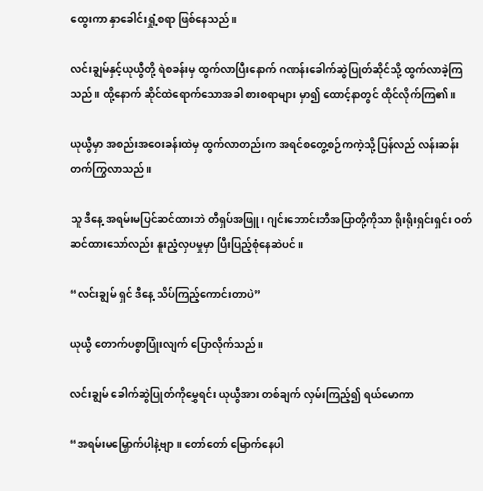ထွေးကာ နှာခေါင်းရှုံ့စရာ ဖြစ်နေသည်။

လင်းချွမ်နှင့်ယုယွီတို့ ရဲစခန်းမှ ထွက်လာပြီးနောက် ဂဏန်းခေါက်ဆွဲပြုတ်ဆိုင်သို့ ထွက်လာခဲ့ကြသည်။ ထို့နောက် ဆိုင်ထဲရောက်သောအခါ စားစရာများ မှာ၍ ထောင့်နာတွင် ထိုင်လိုက်ကြ၏။

ယုယွီမှာ အစည်းအဝေးခန်းထဲမှ ထွက်လာတည်းက အရင်စတွေ့စဉ်ကကဲ့သို့ ပြန်လည် လန်းဆန်းတက်ကြွလာသည်။

သူ ဒီနေ့ အရမ်းမပြင်ဆင်ထားဘဲ တီရှပ်အဖြူ၊ ဂျင်းဘောင်းဘီအပြာတို့ကိုသာ ရိုးရိုးရှင်းရှင်း ဝတ်ဆင်ထားသော်လည်း နူးညံ့လှပမှုမှာ ပြီးပြည့်စုံနေဆဲပင်။

“လင်းချွမ် ရှင် ဒီနေ့ သိပ်ကြည့်ကောင်းတာပဲ”

ယုယွီ တောက်ပစွာပြုံးလျက် ပြောလိုက်သည်။

လင်းချွမ် ခေါက်ဆွဲပြုတ်ကိုမွှေရင်း ယုယွီအား တစ်ချက် လှမ်းကြည့်၍ ရယ်မောကာ

“အရမ်းမမြှောက်ပါနဲ့ဗျာ။ တော်တော် မြောက်နေပါ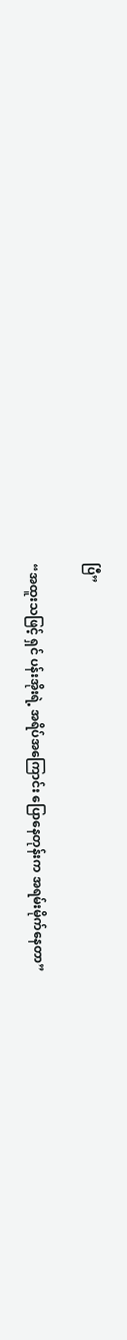ပြီ”

“အထူးသဖြင့် ရှင် ပန်းအိုးရဲ့ အရိပ်အကြောင်း ပြောနေတုန်းက အရမ်းမိုက်နေတာ”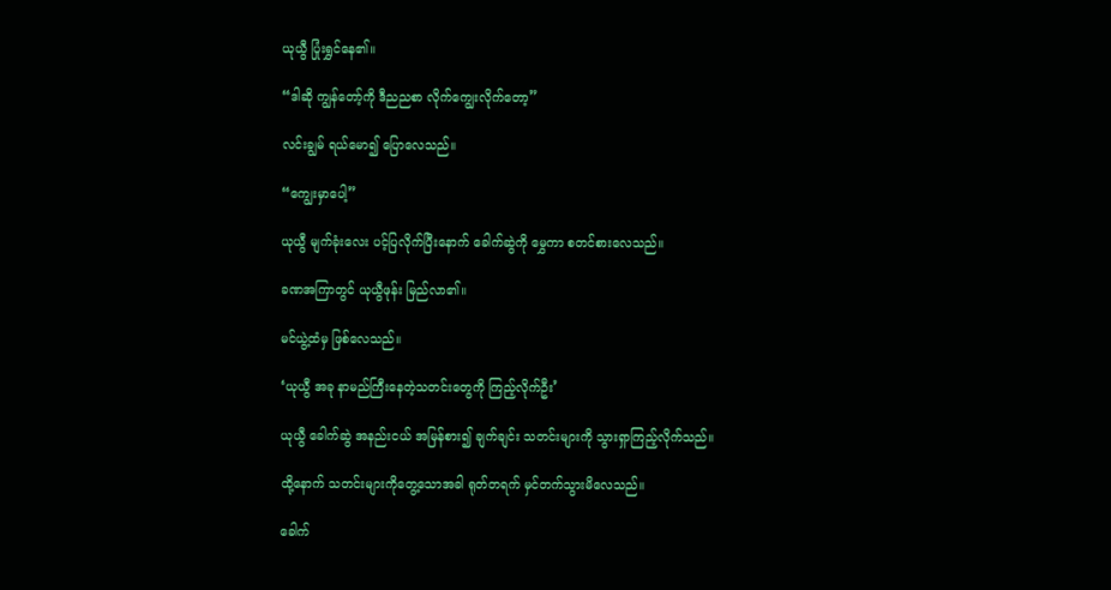ယုယွီ ပြုံးရွှင်နေ၏။

“ဒါဆို ကျွန်တော့်ကို ဒီညညစာ လိုက်ကျွေးလိုက်တော့”

လင်းချွမ် ရယ်မော၍ ပြောလေသည်။

“ကျွေးမှာပေါ့”

ယုယွီ မျက်ခုံးလေး ပင့်ပြလိုက်ပြီးနောက် ခေါက်ဆွဲကို မွှေကာ စတင်စားလေသည်။

ခဏအကြာတွင် ယုယွီဖုန်း မြည်လာ၏။

မင်ယွဲ့ထံမှ ဖြစ်လေသည်။

‘ယုယွီ အခု နာမည်ကြီးနေတဲ့သတင်းတွေကို ကြည့်လိုက်ဦး’

ယုယွီ ခေါက်ဆွဲ အနည်းငယ် အမြန်စား၍ ချက်ချင်း သတင်းများကို သွားရှာကြည့်လိုက်သည်။

ထို့နောက် သတင်းများကိုတွေ့သောအခါ ရုတ်တရက် မှင်တက်သွားမိလေသည်။

ခေါက်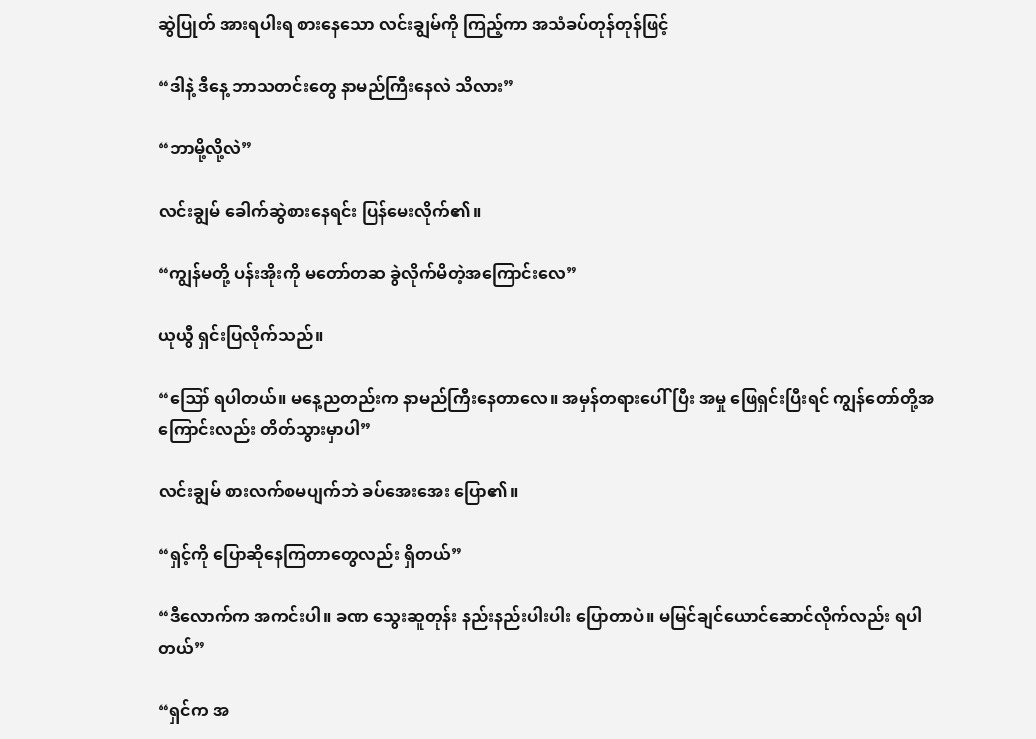ဆွဲပြုတ် အားရပါးရ စားနေသော လင်းချွမ်ကို ကြည့်ကာ အသံခပ်တုန်တုန်ဖြင့်

“ဒါနဲ့ ဒီနေ့ ဘာသတင်းတွေ နာမည်ကြီးနေလဲ သိလား”

“ဘာမို့လို့လဲ”

လင်းချွမ် ခေါက်ဆွဲစားနေရင်း ပြန်မေးလိုက်၏။

“ကျွန်မတို့ ပန်းအိုးကို မတော်တဆ ခွဲလိုက်မိတဲ့အကြောင်းလေ”

ယုယွီ ရှင်းပြလိုက်သည်။

“ဪ ရပါတယ်။ မနေ့ညတည်းက နာမည်ကြီးနေတာလေ။ အမှန်တရားပေါ်ပြီး အမှု ဖြေရှင်းပြီးရင် ကျွန်တော်တို့အကြောင်းလည်း တိတ်သွားမှာပါ”

လင်းချွမ် စားလက်စမပျက်ဘဲ ခပ်အေးအေး ပြော၏။

“ရှင့်ကို ပြောဆိုနေကြတာတွေလည်း ရှိတယ်”

“ဒီလောက်က အကင်းပါ။ ခဏ သွေးဆူတုန်း နည်းနည်းပါးပါး ပြောတာပဲ။ မမြင်ချင်ယောင်ဆောင်လိုက်လည်း ရပါတယ်”

“ရှင်က အ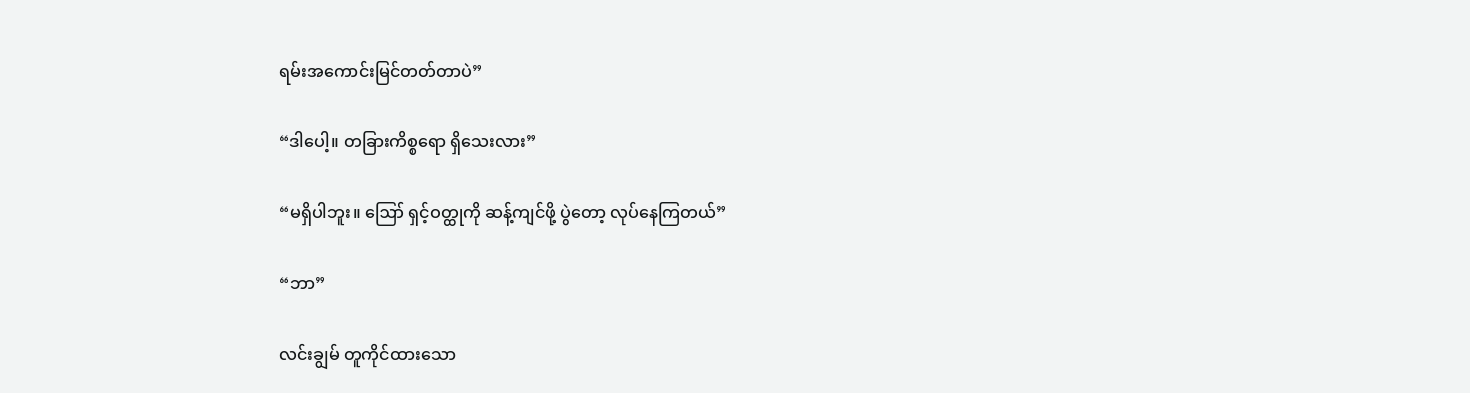ရမ်းအကောင်းမြင်တတ်တာပဲ”

“ဒါပေါ့။ တခြားကိစ္စရော ရှိသေးလား”

“မရှိပါဘူး။ ဪ ရှင့်ဝတ္ထုကို ဆန့်ကျင်ဖို့ ပွဲတော့ လုပ်နေကြတယ်”

“ဘာ”

လင်းချွမ် တူကိုင်ထားသော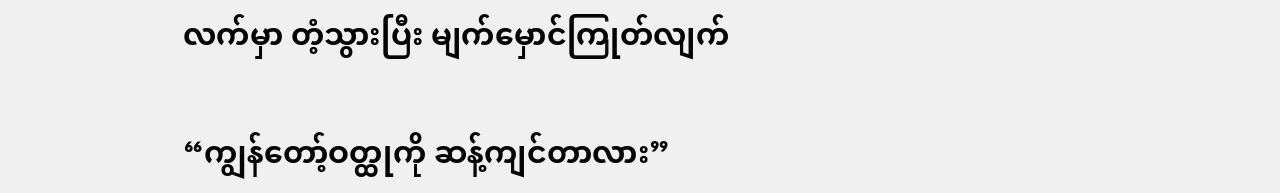လက်မှာ တံ့သွားပြီး မျက်မှောင်ကြုတ်လျက်

“ကျွန်တော့်ဝတ္ထုကို ဆန့်ကျင်တာလား”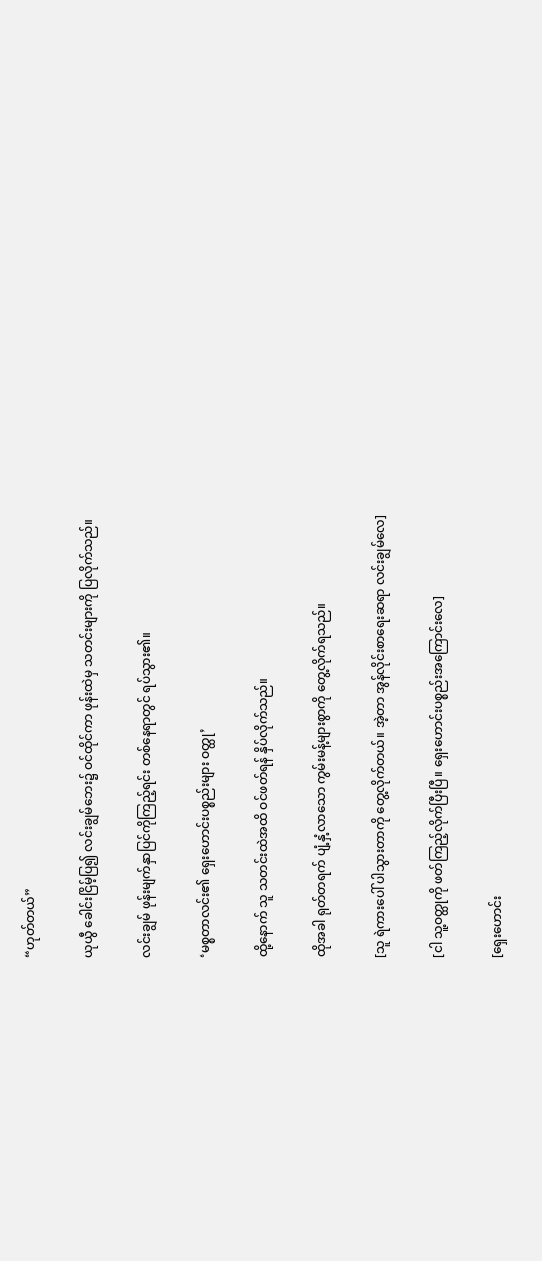“ဟုတ်တယ်”

ယုယွီ ခေါင်းငြိမ့်ပြ၍ လင်းချွမ်ဘေး၌ ဝင်ထိုင်ကာ ဖုန်းထဲမှ သတင်းများကို ပြလိုက်သည်။

လင်းချွမ် ဖုန်းမျက်နှာပြင်ကိုကြည့်ရင်း တစ်နေရာတွင် ရပ်သွား၏။

‘မစ္စတာလင်း၏ ရှေးဟောင်းပစ္စည်းများ ဝတ္ထု’

ထို့နောက် သူ သတင်းထဲအထိ ဝင်ဖတ်ရန် နှိပ်လိုက်သည်။

ထိုအခါ ရုတ်တရက် ပျံ့နှံ့လာသော ကွမ်းမန့်များစွာကို တွေ့လိုက်ရသည်။

[သူ ရဲကားပေါ် ပါသွားတာကို တွေ့လိုက်တယ်။ အဲ့တာ အွန်လိုင်းစာရေးဆရာ လင်းချွမ်လေ]

[ငါ သူ့ဝတ္ထုကို ဖတ်ကြည့်လိုက်ပြီးပြီ။ ရှေးဟောင်းပစ္စည်းအကြောင်းလေ]

[ရှေးဟောင်း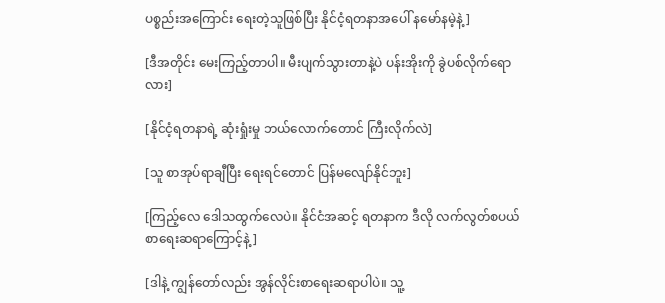ပစ္စည်းအကြောင်း ရေးတဲ့သူဖြစ်ပြီး နိုင်ငံ့ရတနာအပေါ် နမော်နမဲ့နဲ့]

[ဒီအတိုင်း မေးကြည့်တာပါ။ မီးပျက်သွားတာနဲ့ပဲ ပန်းအိုးကို ခွဲပစ်လိုက်ရောလား]

[နိုင်ငံ့ရတနာရဲ့ ဆုံးရှုံးမှု ဘယ်လောက်တောင် ကြီးလိုက်လဲ]

[သူ စာအုပ်ရာချီပြီး ရေးရင်တောင် ပြန်မလျော်နိုင်ဘူး]

[ကြည့်လေ ဒေါသထွက်လေပဲ။ နိုင်ငံအဆင့် ရတနာက ဒီလို လက်လွတ်စပယ် စာရေးဆရာကြောင့်နဲ့]

[ဒါနဲ့ ကျွန်တော်လည်း အွန်လိုင်းစာရေးဆရာပါပဲ။ သူ့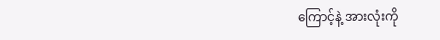ကြောင့်နဲ့ အားလုံးကို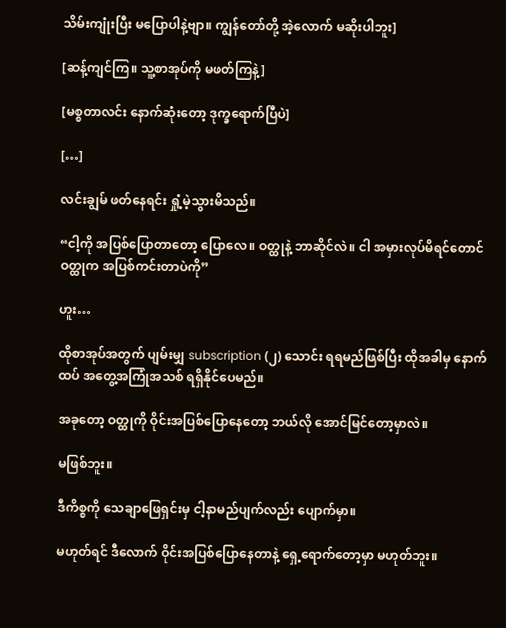သိမ်းကျုံးပြီး မပြောပါနဲ့ဗျာ။ ကျွန်တော်တို့ အဲ့လောက် မဆိုးပါဘူး]

[ဆန့်ကျင်ကြ။ သူ့စာအုပ်ကို မဖတ်ကြနဲ့]

[မစ္စတာလင်း နောက်ဆုံးတော့ ဒုက္ခရောက်ပြီပဲ]

[…]

လင်းချွမ် ဖတ်နေရင်း ရှုံ့မဲ့သွားမိသည်။

“ငါ့ကို အပြစ်ပြောတာတော့ ပြောလေ။ ဝတ္ထုနဲ့ ဘာဆိုင်လဲ။ ငါ အမှားလုပ်မိရင်တောင် ဝတ္ထုက အပြစ်ကင်းတာပဲကို”

ဟူး…

ထိုစာအုပ်အတွက် ပျမ်းမျှ subscription (၂) သောင်း ရရမည်ဖြစ်ပြီး ထိုအခါမှ နောက်ထပ် အတွေ့အကြုံအသစ် ရရှိနိုင်ပေမည်။

အခုတော့ ဝတ္ထုကို ဝိုင်းအပြစ်ပြောနေတော့ ဘယ်လို အောင်မြင်တော့မှာလဲ။

မဖြစ်ဘူး။

ဒီကိစ္စကို သေချာဖြေရှင်းမှ ငါ့နာမည်ပျက်လည်း ပျောက်မှာ။

မဟုတ်ရင် ဒီလောက် ဝိုင်းအပြစ်ပြောနေတာနဲ့ ရှေ့ရောက်တော့မှာ မဟုတ်ဘူး။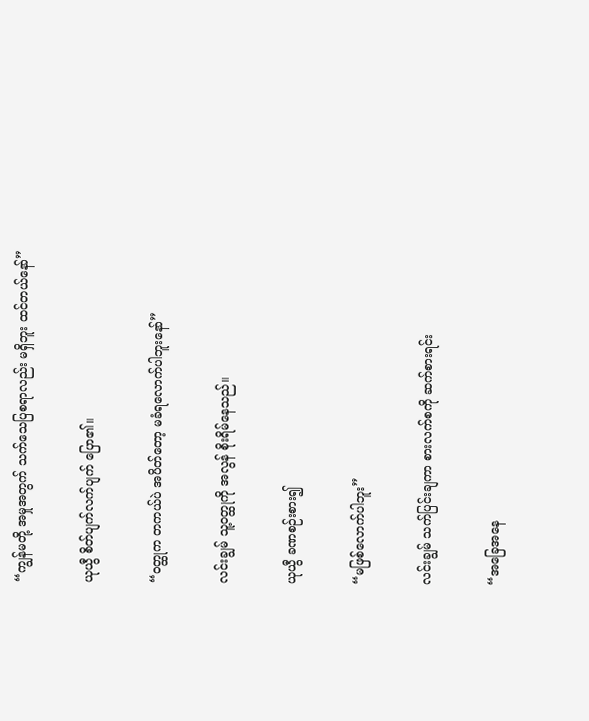“ကျွန်မတို့ အမှုအတွက် သက်သေပြစရာလည်း မရှိဘူး ထင်တယ်နော်”

ယုယွီ စိတ်ပျက်လက်ပျက် ပြော၏။

“ဝတ္ထုက တကယ်ပဲ အပိတ်တော့ မခံရလောက်ပါဘူးနော်”

လင်းချွမ် သူ့ဝတ္ထုကို အလွန် စိုးရိမ်နေသည်။

ယုယွီ ခဏစဉ်းစား၍

“မဖြစ်လောက်ပါဘူး”

လင်းချွမ် သက်ပြင်းချကာ စားလက်စကို ဆက်စားရင်း

“အခြေအနေ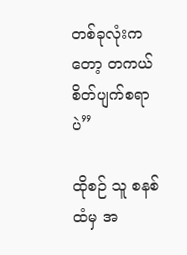တစ်ခုလုံးကတော့ တကယ် စိတ်ပျက်စရာပဲ”

ထိုစဉ် သူ စနစ်ထံမှ အ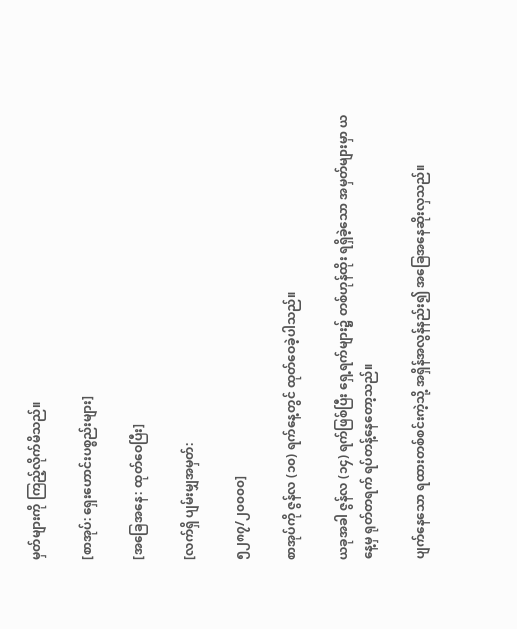မှတ်များကို ကြည့်လိုက်မိသည်။

[စာအုပ်: ရှေးဟောင်းပစ္စည်းများ]

[အခြေအနေ: ထုတ်ဝေပြီး]

[လက်ရှိ ပျမ်းမျှအမှတ်:

၅၂၈၇/၂၀၀၀၀]

စာအုပ်ကို ဇွန်လ (၁၀) ရက်နေ့တွင် ထုတ်ဝေခဲ့ပါသည်။

ယခုအခါ ဇွန်လ (၁၄) ရက်ဖြစ်ပြီး ရှေ့ရက်များ၌ တစ်ဟုန်ထိုး ရရှိခဲ့သော အမှတ်များမှာ ယနေ့မှ ရုတ်တရက် ရပ်တန့်နေတော့သည်။

ပျက်နေသော ရထားတစ်စင်းကဲ့သို့ အရှိန်အလွန်နည်း၍ အခြေအနေဆိုးလှသည်။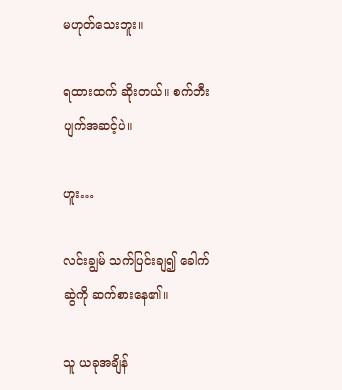မဟုတ်သေးဘူး။

ရထားထက် ဆိုးတယ်။ စက်ဘီးပျက်အဆင့်ပဲ။

ဟူး…

လင်းချွမ် သက်ပြင်းချ၍ ခေါက်ဆွဲကို ဆက်စားနေ၏။

သူ ယခုအချိန်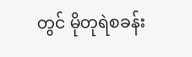တွင် မိုတုရဲစခန်း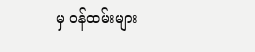မှ ဝန်ထမ်းများ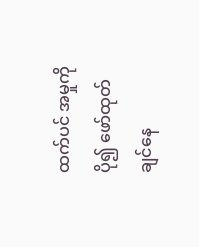ထက်ပင် အမှုကို ပို၍ ဖော်ထုတ်ချင်နေ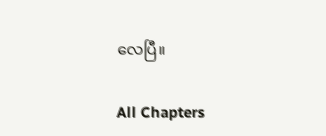လေပြီ။

All Chapters